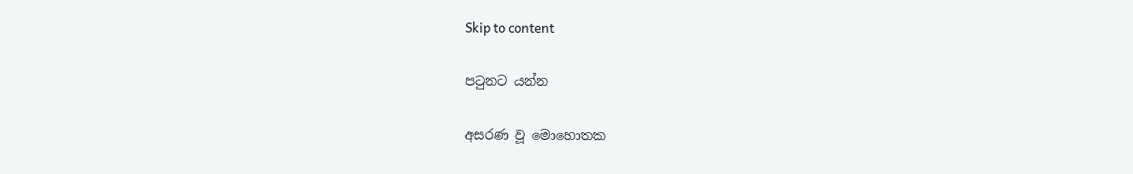Skip to content

පටුනට යන්න

අසරණ වූ මොහොතක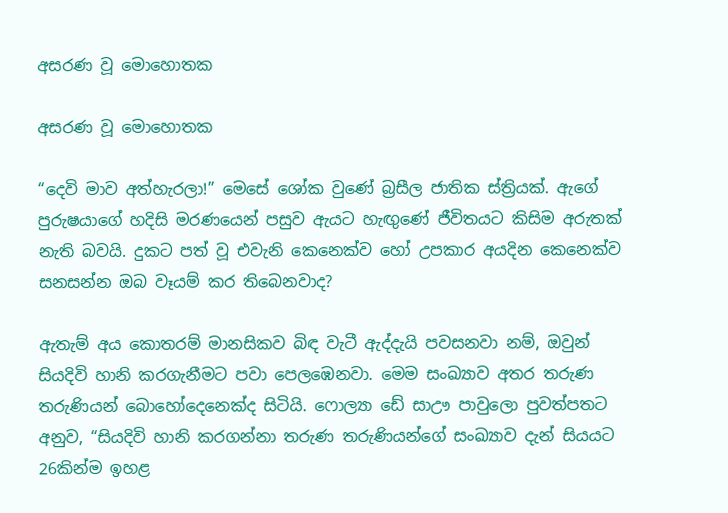අසරණ වූ මොහොතක

අසරණ වූ මොහොතක

“දෙවි මාව අත්හැරලා!” මෙසේ ශෝක වුණේ බ්‍රසීල ජාතික ස්ත්‍රියක්. ඇගේ පුරුෂයාගේ හදිසි මරණයෙන් පසුව ඇයට හැඟුණේ ජීවිතයට කිසිම අරුතක් නැති බවයි. දුකට පත් වූ එවැනි කෙනෙක්ව හෝ උපකාර අයදින කෙනෙක්ව සනසන්න ඔබ වෑයම් කර තිබෙනවාද?

ඇතැම් අය කොතරම් මානසිකව බිඳ වැටී ඇද්දැයි පවසනවා නම්, ඔවුන් සියදිවි හානි කරගැනීමට පවා පෙලඹෙනවා. මෙම සංඛ්‍යාව අතර තරුණ තරුණියන් බොහෝදෙනෙක්ද සිටියි. ෆොල්‍යා ඩේ සාඌ පාවුලො පුවත්පතට අනුව, “සියදිවි හානි කරගන්නා තරුණ තරුණියන්ගේ සංඛ්‍යාව දැන් සියයට 26කින්ම ඉහළ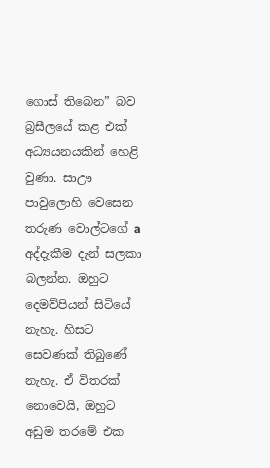ගොස් තිබෙන” බව බ්‍රසීලයේ කළ එක් අධ්‍යයනයකින් හෙළි වුණා. සාඌ පාවුලොහි වෙසෙන තරුණ වොල්ටගේ a අද්දැකීම දැන් සලකා බලන්න. ඔහුට දෙමව්පියන් සිටියේ නැහැ. හිසට සෙවණක් තිබුණේ නැහැ. ඒ විතරක් නොවෙයි, ඔහුට අඩුම තරමේ එක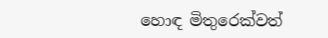හොඳ මිතුරෙක්වත්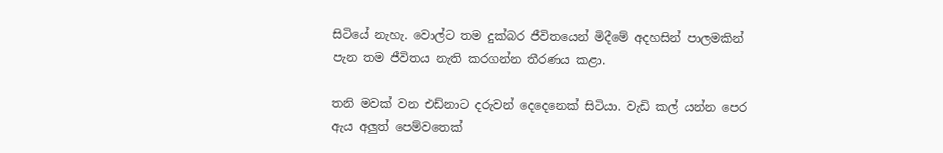සිටියේ නැහැ. වොල්ට තම දුක්බර ජීවිතයෙන් මිදීමේ අදහසින් පාලමකින් පැන තම ජීවිතය නැති කරගන්න තීරණය කළා.

තනි මවක් වන එඩ්නාට දරුවන් දෙදෙනෙක් සිටියා. වැඩි කල් යන්න පෙර ඇය අලුත් පෙම්වතෙක්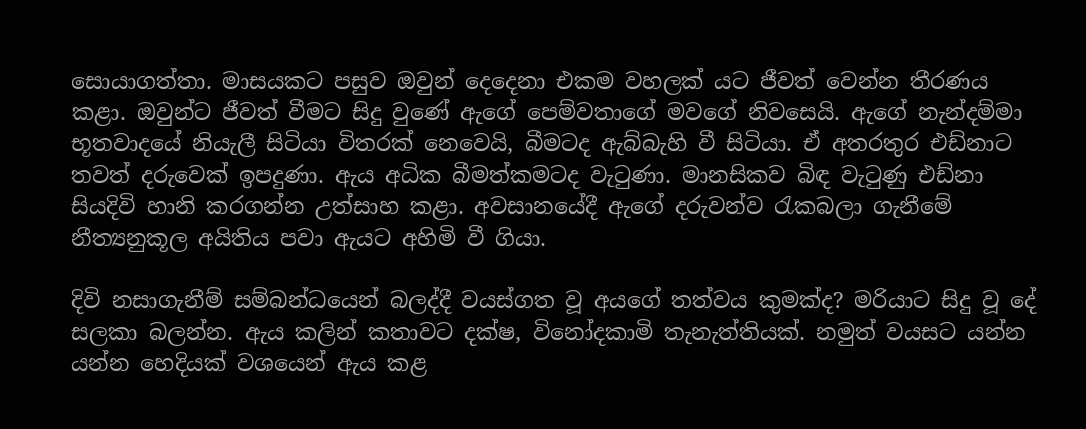සොයාගත්තා. මාසයකට පසුව ඔවුන් දෙදෙනා එකම වහලක් යට ජීවත් වෙන්න තීරණය කළා. ඔවුන්ට ජීවත් වීමට සිදු වුණේ ඇගේ පෙම්වතාගේ මවගේ නිවසෙයි. ඇගේ නැන්දම්මා භූතවාදයේ නියැලී සිටියා විතරක් නෙවෙයි, බීමටද ඇබ්බැහි වී සිටියා. ඒ අතරතුර එඩ්නාට තවත් දරුවෙක් ඉපදුණා. ඇය අධික බීමත්කමටද වැටුණා. මානසිකව බිඳ වැටුණු එඩ්නා සියදිවි හානි කරගන්න උත්සාහ කළා. අවසානයේදී ඇගේ දරුවන්ව රැකබලා ගැනීමේ නීත්‍යනුකූල අයිතිය පවා ඇයට අහිමි වී ගියා.

දිවි නසාගැනීම් සම්බන්ධයෙන් බලද්දී වයස්ගත වූ අයගේ තත්වය කුමක්ද? මරියාට සිදු වූ දේ සලකා බලන්න. ඇය කලින් කතාවට දක්ෂ, විනෝදකාමි තැනැත්තියක්. නමුත් වයසට යන්න යන්න හෙදියක් වශයෙන් ඇය කළ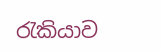රැකියාව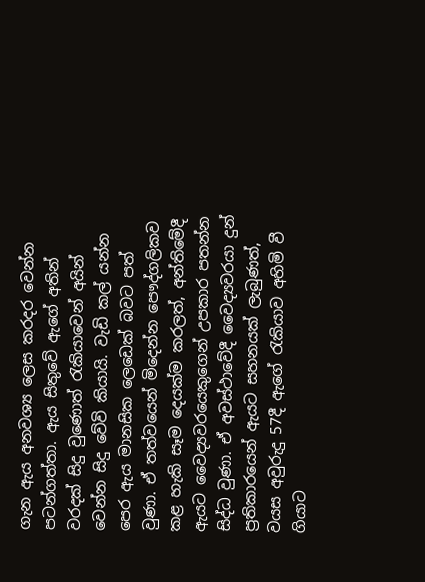ගැන ඇය අනවශ්‍ය ලෙස කරදර වෙන්න පටන්ගත්තා. ඇය සිතුවේ ඇගේ අතින් වරදක් සිදු වුණොත් රැකියාවෙන් අයින් වෙන්න සිදු වේවි කියායි. වැඩි කල් යන්න පෙර ඇය මානසික ලෙඩෙක් බවට පත් වුණා. ඒ තත්වයෙන් මිදෙන්න පෞද්ගලිකව කළ හැකි සෑම දෙයක්ම කරලත්, අන්තිමේදී ඇයට වෛද්‍යවරයෙකුගෙන් උපකාර පතන්න සිද්ධ වුණා. ඒ අවස්ථාවේදී වෛද්‍යවරයා දුන් ප්‍රතිකාරයෙන් ඇයට සහනයක් ලැබුණත්, වයස අවුරුදු 57දී ඇගේ රැකියාව අහිමි වී ගියාට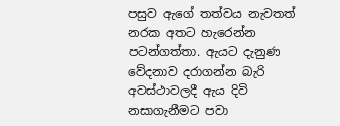පසුව ඇගේ තත්වය නැවතත් නරක අතට හැරෙන්න පටන්ගත්තා. ඇයට දැනුණ වේදනාව දරාගන්න බැරි අවස්ථාවලදී ඇය දිවි නසාගැනීමට පවා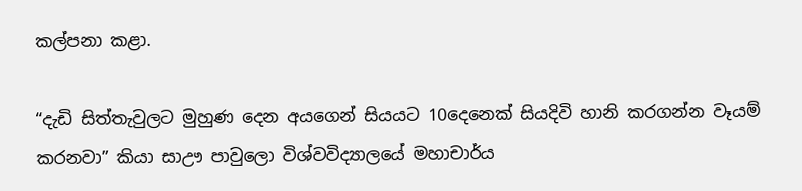කල්පනා කළා.

“දැඩි සිත්තැවුලට මුහුණ දෙන අයගෙන් සියයට 10දෙනෙක් සියදිවි හානි කරගන්න වෑයම් කරනවා” කියා සාඌ පාවුලො විශ්වවිද්‍යාලයේ මහාචාර්ය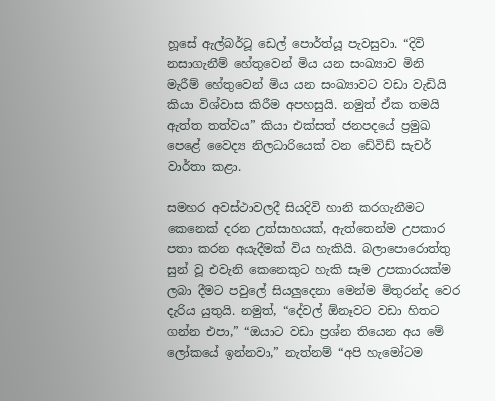හූසේ ඇල්බර්ටූ ඩෙල් පොර්ත්යූ පැවසුවා. “දිවි නසාගැනීම් හේතුවෙන් මිය යන සංඛ්‍යාව මිනි මැරීම් හේතුවෙන් මිය යන සංඛ්‍යාවට වඩා වැඩියි කියා විශ්වාස කිරීම අපහසුයි. නමුත් ඒක තමයි ඇත්ත තත්වය” කියා එක්සත් ජනපදයේ ප්‍රමුඛ පෙළේ වෛද්‍ය නිලධාරියෙක් වන ඩේවිඩ් සැචර් වාර්තා කළා.

සමහර අවස්ථාවලදී සියදිවි හානි කරගැනීමට කෙනෙක් දරන උත්සාහයක්, ඇත්තෙන්ම උපකාර පතා කරන අයැදීමක් විය හැකියි. බලාපොරොත්තු සුන් වූ එවැනි කෙනෙකුට හැකි සෑම උපකාරයක්ම ලබා දීමට පවුලේ සියලුදෙනා මෙන්ම මිතුරන්ද වෙර දැරිය යුතුයි. නමුත්, “දේවල් ඕනෑවට වඩා හිතට ගන්න එපා,” “ඔයාට වඩා ප්‍රශ්න තියෙන අය මේ ලෝකයේ ඉන්නවා,” නැත්නම් “අපි හැමෝටම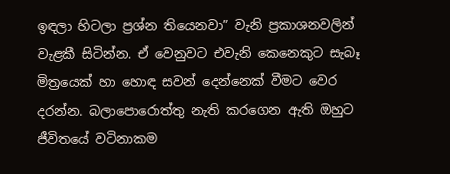ඉඳලා හිටලා ප්‍රශ්න තියෙනවා” වැනි ප්‍රකාශනවලින් වැළකී සිටින්න. ඒ වෙනුවට එවැනි කෙනෙකුට සැබෑ මිත්‍රයෙක් හා හොඳ සවන් දෙන්නෙක් වීමට වෙර දරන්න. බලාපොරොත්තු නැති කරගෙන ඇති ඔහුට ජීවිතයේ වටිනාකම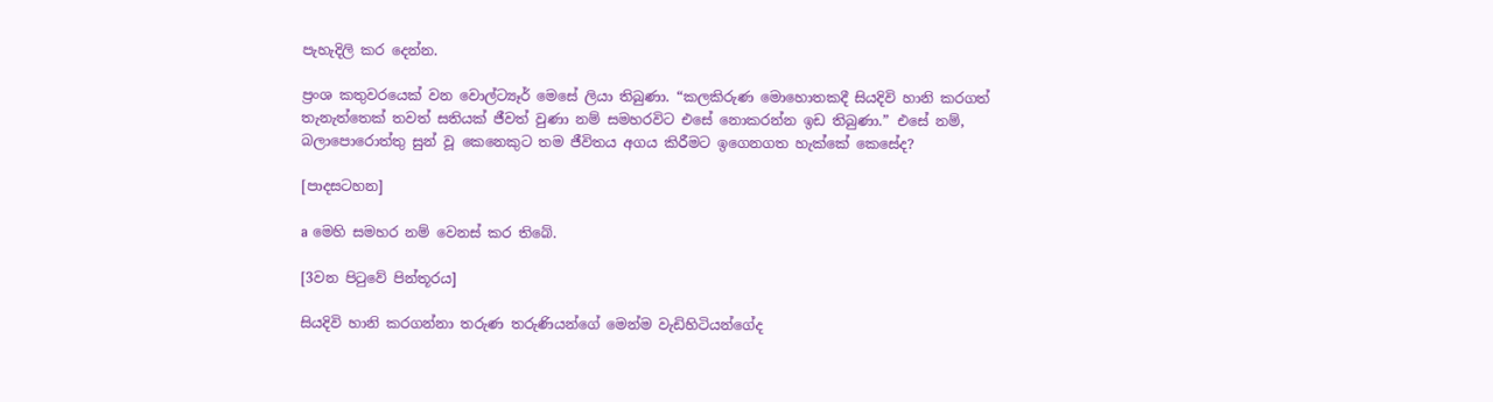පැහැදිලි කර දෙන්න.

ප්‍රංශ කතුවරයෙක් වන වොල්ට්‍යෑර් මෙසේ ලියා තිබුණා. “කලකිරුණ මොහොතකදී සියදිවි හානි කරගත් තැනැත්තෙක් තවත් සතියක් ජීවත් වුණා නම් සමහරවිට එසේ නොකරන්න ඉඩ තිබුණා.” එසේ නම්, බලාපොරොත්තු සුන් වූ කෙනෙකුට තම ජීවිතය අගය කිරීමට ඉගෙනගත හැක්කේ කෙසේද?

[පාදසටහන]

a මෙහි සමහර නම් වෙනස් කර තිබේ.

[3වන පිටුවේ පින්තූරය]

සියදිවි හානි කරගන්නා තරුණ තරුණියන්ගේ මෙන්ම වැඩිහිටියන්ගේද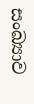සංඛ්‍යාව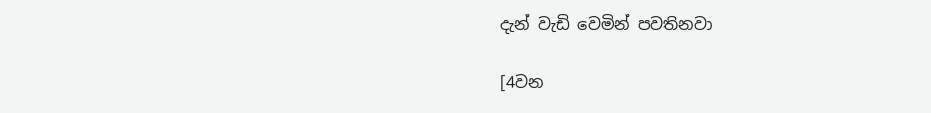දැන් වැඩි වෙමින් පවතිනවා

[4වන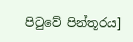පිටුවේ පින්තූරය]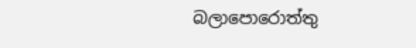බලාපොරොත්තු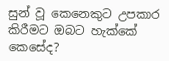සුන් වූ කෙනෙකුට උපකාර කිරීමට ඔබට හැක්කේ කෙසේද?